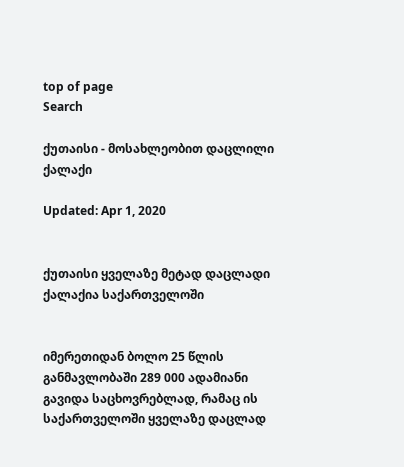top of page
Search

ქუთაისი - მოსახლეობით დაცლილი ქალაქი

Updated: Apr 1, 2020


ქუთაისი ყველაზე მეტად დაცლადი ქალაქია საქართველოში


იმერეთიდან ბოლო 25 წლის განმავლობაში 289 000 ადამიანი გავიდა საცხოვრებლად, რამაც ის საქართველოში ყველაზე დაცლად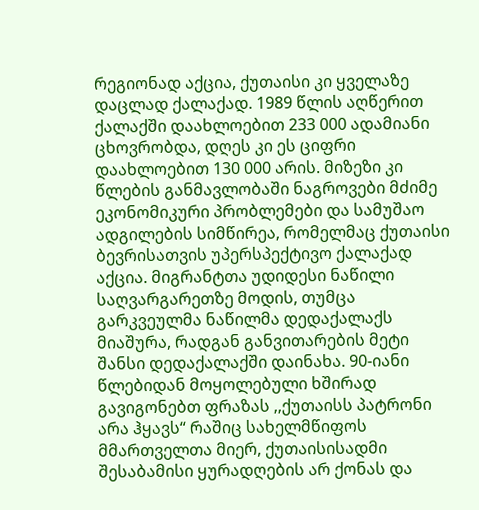რეგიონად აქცია, ქუთაისი კი ყველაზე დაცლად ქალაქად. 1989 წლის აღწერით ქალაქში დაახლოებით 233 000 ადამიანი ცხოვრობდა, დღეს კი ეს ციფრი დაახლოებით 130 000 არის. მიზეზი კი წლების განმავლობაში ნაგროვები მძიმე ეკონომიკური პრობლემები და სამუშაო ადგილების სიმწირეა, რომელმაც ქუთაისი ბევრისათვის უპერსპექტივო ქალაქად აქცია. მიგრანტთა უდიდესი ნაწილი საღვარგარეთზე მოდის, თუმცა გარკვეულმა ნაწილმა დედაქალაქს მიაშურა, რადგან განვითარების მეტი შანსი დედაქალაქში დაინახა. 90-იანი წლებიდან მოყოლებული ხშირად გავიგონებთ ფრაზას ,,ქუთაისს პატრონი არა ჰყავს“ რაშიც სახელმწიფოს მმართველთა მიერ, ქუთაისისადმი შესაბამისი ყურადღების არ ქონას და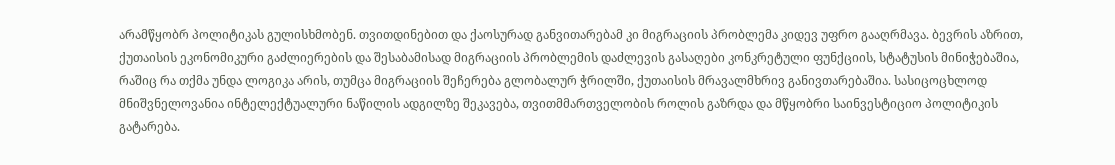არამწყობრ პოლიტიკას გულისხმობენ. თვითდინებით და ქაოსურად განვითარებამ კი მიგრაციის პრობლემა კიდევ უფრო გააღრმავა. ბევრის აზრით, ქუთაისის ეკონომიკური გაძლიერების და შესაბამისად მიგრაციის პრობლემის დაძლევის გასაღები კონკრეტული ფუნქციის, სტატუსის მინიჭებაშია, რაშიც რა თქმა უნდა ლოგიკა არის, თუმცა მიგრაციის შეჩერება გლობალურ ჭრილში, ქუთაისის მრავალმხრივ განივთარებაშია. სასიცოცხლოდ მნიშვნელოვანია ინტელექტუალური ნაწილის ადგილზე შეკავება, თვითმმართველობის როლის გაზრდა და მწყობრი საინვესტიციო პოლიტიკის გატარება.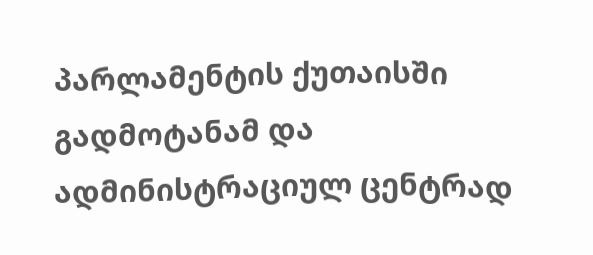პარლამენტის ქუთაისში გადმოტანამ და ადმინისტრაციულ ცენტრად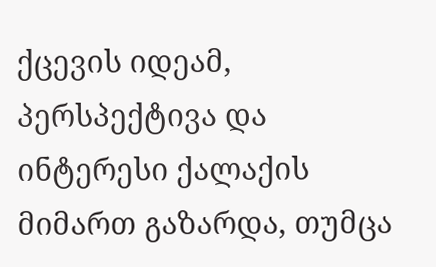ქცევის იდეამ, პერსპექტივა და ინტერესი ქალაქის მიმართ გაზარდა, თუმცა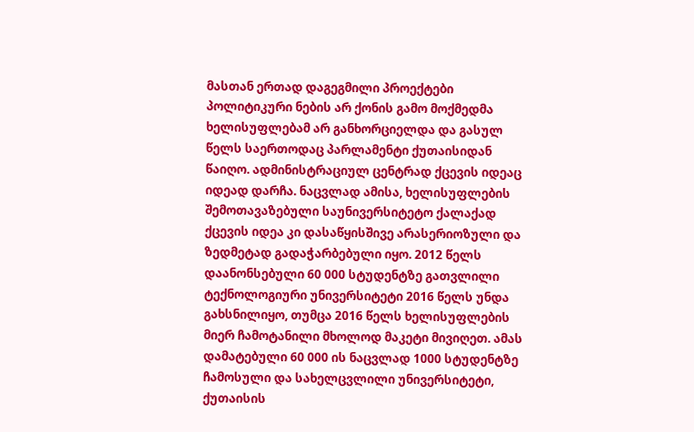მასთან ერთად დაგეგმილი პროექტები პოლიტიკური ნების არ ქონის გამო მოქმედმა ხელისუფლებამ არ განხორციელდა და გასულ წელს საერთოდაც პარლამენტი ქუთაისიდან წაიღო. ადმინისტრაციულ ცენტრად ქცევის იდეაც იდეად დარჩა. ნაცვლად ამისა, ხელისუფლების შემოთავაზებული საუნივერსიტეტო ქალაქად ქცევის იდეა კი დასაწყისშივე არასერიოზული და ზედმეტად გადაჭარბებული იყო. 2012 წელს დაანონსებული 60 000 სტუდენტზე გათვლილი ტექნოლოგიური უნივერსიტეტი 2016 წელს უნდა გახსნილიყო, თუმცა 2016 წელს ხელისუფლების მიერ ჩამოტანილი მხოლოდ მაკეტი მივიღეთ. ამას დამატებული 60 000 ის ნაცვლად 1000 სტუდენტზე ჩამოსული და სახელცვლილი უნივერსიტეტი, ქუთაისის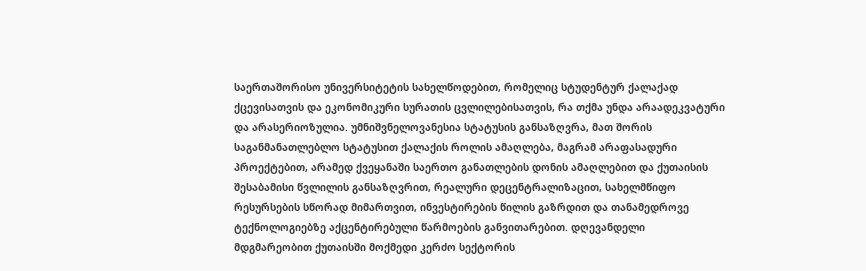საერთაშორისო უნივერსიტეტის სახელწოდებით, რომელიც სტუდენტურ ქალაქად ქცევისათვის და ეკონომიკური სურათის ცვლილებისათვის, რა თქმა უნდა არაადეკვატური და არასერიოზულია. უმნიშვნელოვანესია სტატუსის განსაზღვრა, მათ შორის საგანმანათლებლო სტატუსით ქალაქის როლის ამაღლება, მაგრამ არაფასადური პროექტებით, არამედ ქვეყანაში საერთო განათლების დონის ამაღლებით და ქუთაისის შესაბამისი წვლილის განსაზღვრით, რეალური დეცენტრალიზაცით, სახელმწიფო რესურსების სწორად მიმართვით, ინვესტირების წილის გაზრდით და თანამედროვე ტექნოლოგიებზე აქცენტირებული წარმოების განვითარებით. დღევანდელი მდგმარეობით ქუთაისში მოქმედი კერძო სექტორის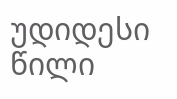უდიდესი წილი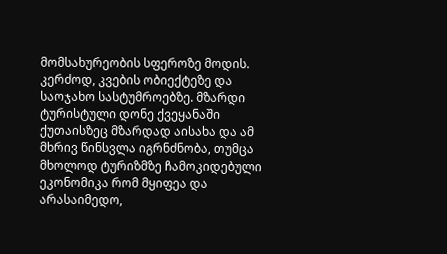მომსახურეობის სფეროზე მოდის. კერძოდ, კვების ობიექტეზე და საოჯახო სასტუმროებზე. მზარდი ტურისტული დონე ქვეყანაში ქუთაისზეც მზარდად აისახა და ამ მხრივ წინსვლა იგრნძნობა, თუმცა მხოლოდ ტურიზმზე ჩამოკიდებული ეკონომიკა რომ მყიფეა და არასაიმედო,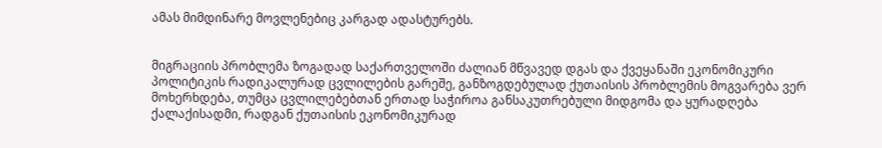ამას მიმდინარე მოვლენებიც კარგად ადასტურებს.


მიგრაციის პრობლემა ზოგადად საქართველოში ძალიან მწვავედ დგას და ქვეყანაში ეკონომიკური პოლიტიკის რადიკალურად ცვლილების გარეშე, განზოგდებულად ქუთაისის პრობლემის მოგვარება ვერ მოხერხდება, თუმცა ცვლილებებთან ერთად საჭიროა განსაკუთრებული მიდგომა და ყურადღება ქალაქისადმი, რადგან ქუთაისის ეკონომიკურად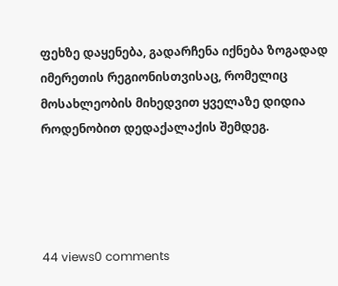ფეხზე დაყენება, გადარჩენა იქნება ზოგადად იმერეთის რეგიონისთვისაც, რომელიც მოსახლეობის მიხედვით ყველაზე დიდია როდენობით დედაქალაქის შემდეგ.




44 views0 comments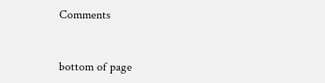Comments


bottom of page